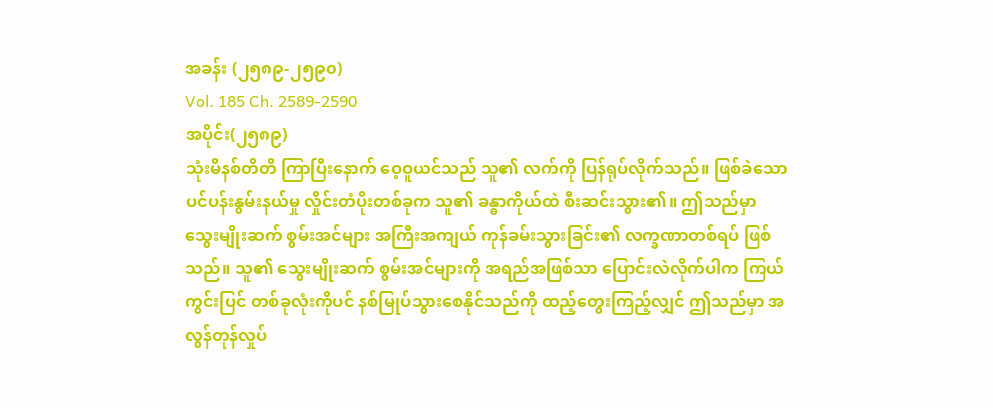အခန်း (၂၅၈၉-၂၅၉၀)
Vol. 185 Ch. 2589-2590
အပိုင်း(၂၅၈၉)
သုံးမိနစ်တိတိ ကြာပြီးနောက် ဝေ့ဝူယင်သည် သူ၏ လက်ကို ပြန်ရုပ်လိုက်သည်။ ဖြစ်ခဲသော ပင်ပန်းနွမ်းနယ်မှု လှိုင်းတံပိုးတစ်ခုက သူ၏ ခန္ဓာကိုယ်ထဲ စီးဆင်းသွား၏။ ဤသည်မှာ သွေးမျိုးဆက် စွမ်းအင်များ အကြီးအကျယ် ကုန်ခမ်းသွားခြင်း၏ လက္ခဏာတစ်ရပ် ဖြစ်သည်။ သူ၏ သွေးမျိုးဆက် စွမ်းအင်များကို အရည်အဖြစ်သာ ပြောင်းလဲလိုက်ပါက ကြယ်ကွင်းပြင် တစ်ခုလုံးကိုပင် နစ်မြုပ်သွားစေနိုင်သည်ကို ထည့်တွေးကြည့်လျှင် ဤသည်မှာ အလွန်တုန်လှုပ်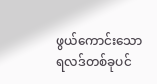ဖွယ်ကောင်းသော ရလဒ်တစ်ခုပင်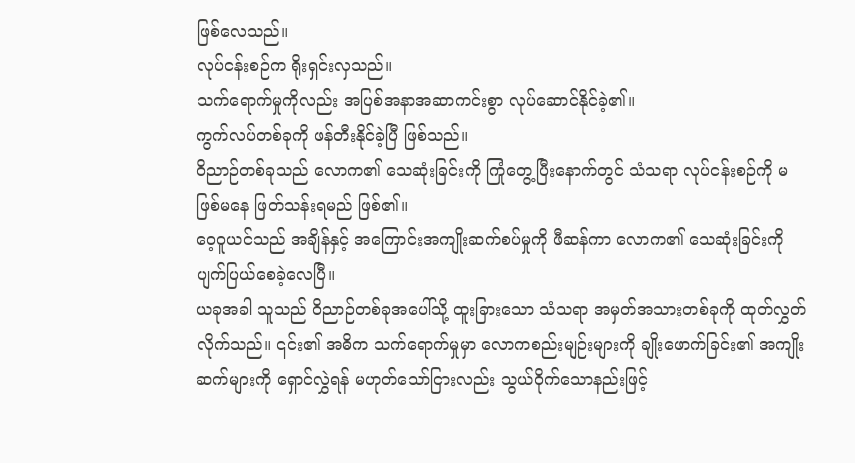ဖြစ်လေသည်။
လုပ်ငန်းစဉ်က ရိုးရှင်းလှသည်။
သက်ရောက်မှုကိုလည်း အပြစ်အနာအဆာကင်းစွာ လုပ်ဆောင်နိုင်ခဲ့၏။
ကွက်လပ်တစ်ခုကို ဖန်တီးနိုင်ခဲ့ပြီ ဖြစ်သည်။
ဝိညာဉ်တစ်ခုသည် လောက၏ သေဆုံးခြင်းကို ကြုံတွေ့ပြီးနောက်တွင် သံသရာ လုပ်ငန်းစဉ်ကို မဖြစ်မနေ ဖြတ်သန်းရမည် ဖြစ်၏။
ဝေ့ဝူယင်သည် အချိန်နှင့် အကြောင်းအကျိုးဆက်စပ်မှုကို ဖီဆန်ကာ လောက၏ သေဆုံးခြင်းကို ပျက်ပြယ်စေခဲ့လေပြီ။
ယခုအခါ သူသည် ဝိညာဉ်တစ်ခုအပေါ်သို့ ထူးခြားသော သံသရာ အမှတ်အသားတစ်ခုကို ထုတ်လွှတ်လိုက်သည်။ ၎င်း၏ အဓိက သက်ရောက်မှုမှာ လောကစည်းမျဉ်းများကို ချိုးဖောက်ခြင်း၏ အကျိုးဆက်များကို ရှောင်လွှဲရန် မဟုတ်သော်ငြားလည်း သွယ်ဝိုက်သောနည်းဖြင့်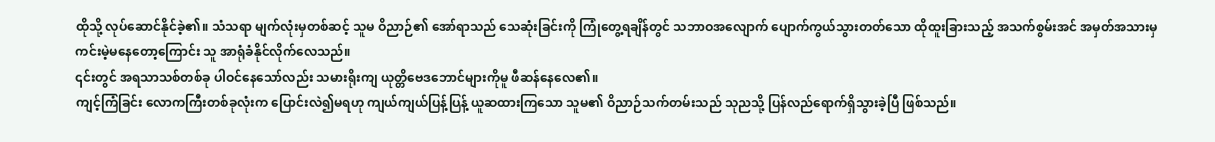ထိုသို့ လုပ်ဆောင်နိုင်ခဲ့၏။ သံသရာ မျက်လုံးမှတစ်ဆင့် သူမ ဝိညာဉ်၏ အော်ရာသည် သေဆုံးခြင်းကို ကြုံတွေ့ရချိန်တွင် သဘာဝအလျောက် ပျောက်ကွယ်သွားတတ်သော ထိုထူးခြားသည့် အသက်စွမ်းအင် အမှတ်အသားမှ ကင်းမဲ့မနေတော့ကြောင်း သူ အာရုံခံနိုင်လိုက်လေသည်။
၎င်းတွင် အရသာသစ်တစ်ခု ပါဝင်နေသော်လည်း သမားရိုးကျ ယုတ္တိဗေဒဘောင်များကိုမူ ဖီဆန်နေလေ၏။
ကျင့်ကြံခြင်း လောကကြီးတစ်ခုလုံးက ပြောင်းလဲ၍မရဟု ကျယ်ကျယ်ပြန့်ပြန့် ယူဆထားကြသော သူမ၏ ဝိညာဉ်သက်တမ်းသည် သုညသို့ ပြန်လည်ရောက်ရှိသွားခဲ့ပြီ ဖြစ်သည်။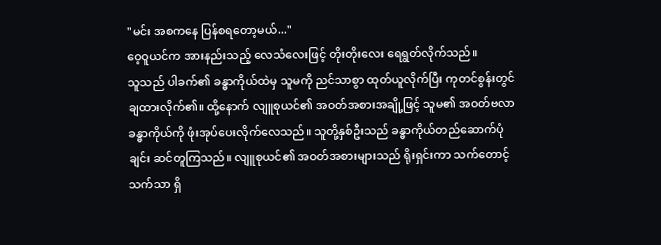"မင်း အစကနေ ပြန်စရတော့မယ်..."
ဝေ့ဝူယင်က အားနည်းသည့် လေသံလေးဖြင့် တိုးတိုးလေး ရေရွတ်လိုက်သည်။
သူသည် ပါခက်၏ ခန္ဓာကိုယ်ထဲမှ သူမကို ညင်သာစွာ ထုတ်ယူလိုက်ပြီး ကုတင်စွန်းတွင် ချထားလိုက်၏။ ထို့နောက် လျူစုယင်၏ အဝတ်အစားအချို့ဖြင့် သူမ၏ အဝတ်ဗလာ ခန္ဓာကိုယ်ကို ဖုံးအုပ်ပေးလိုက်လေသည်။ သူတို့နှစ်ဦးသည် ခန္ဓာကိုယ်တည်ဆောက်ပုံချင်း ဆင်တူကြသည်။ လျူစုယင်၏ အဝတ်အစားများသည် ရိုးရှင်းကာ သက်တောင့်သက်သာ ရှိ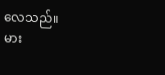လေသည်။
မား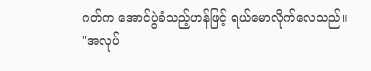ဂတ်က အောင်ပွဲခံသည့်ဟန်ဖြင့် ရယ်မောလိုက်လေသည်။
"အလုပ်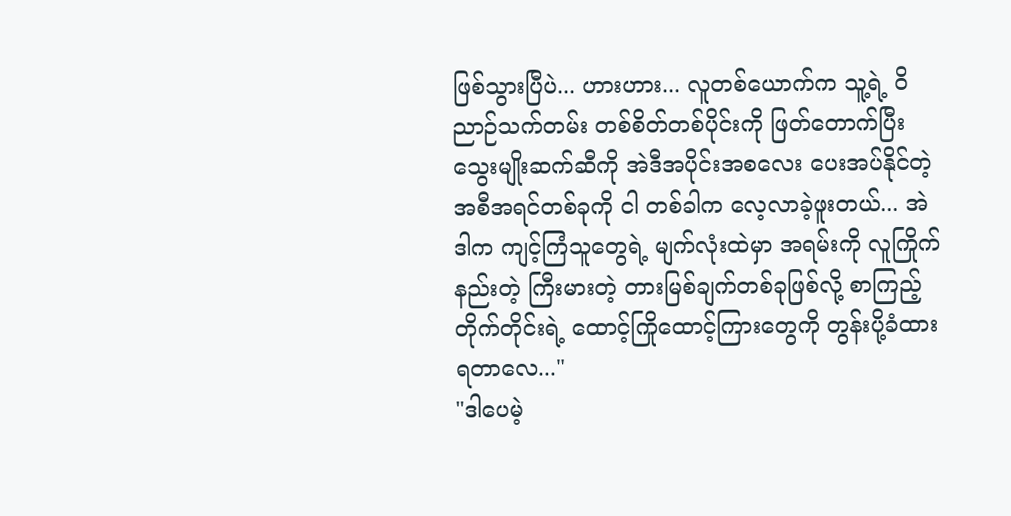ဖြစ်သွားပြီပဲ... ဟားဟား... လူတစ်ယောက်က သူ့ရဲ့ ဝိညာဉ်သက်တမ်း တစ်စိတ်တစ်ပိုင်းကို ဖြတ်တောက်ပြီး သွေးမျိုးဆက်ဆီကို အဲဒီအပိုင်းအစလေး ပေးအပ်နိုင်တဲ့ အစီအရင်တစ်ခုကို ငါ တစ်ခါက လေ့လာခဲ့ဖူးတယ်... အဲဒါက ကျင့်ကြံသူတွေရဲ့ မျက်လုံးထဲမှာ အရမ်းကို လူကြိုက်နည်းတဲ့ ကြီးမားတဲ့ တားမြစ်ချက်တစ်ခုဖြစ်လို့ စာကြည့်တိုက်တိုင်းရဲ့ ထောင့်ကြိုထောင့်ကြားတွေကို တွန်းပို့ခံထားရတာလေ..."
"ဒါပေမဲ့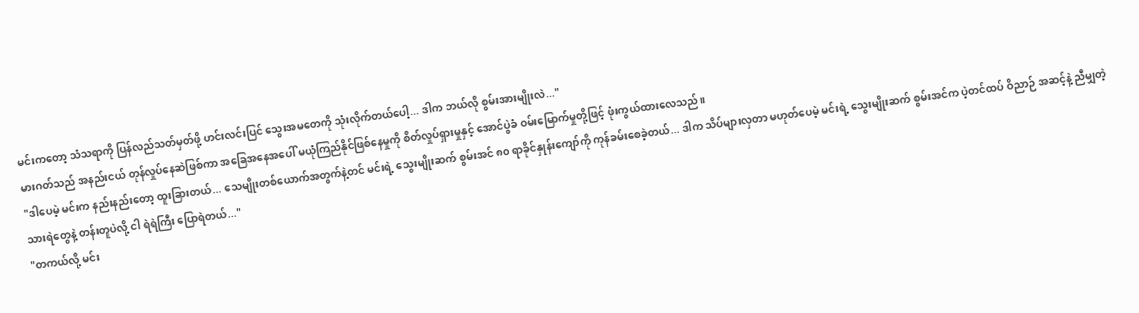မင်းကတော့ သံသရာကို ပြန်လည်သတ်မှတ်ဖို့ ဟင်းလင်းပြင် သွေးအမတေကို သုံးလိုက်တယ်ပေါ့... ဒါက ဘယ်လို စွမ်းအားမျိုးလဲ..."
မားဂတ်သည် အနည်းငယ် တုန်လှုပ်နေဆဲဖြစ်ကာ အခြေအနေအပေါ် မယုံကြည်နိုင်ဖြစ်နေမှုကို စိတ်လှုပ်ရှားမှုနှင့် အောင်ပွဲခံ ဝမ်းမြောက်မှုတို့ဖြင့် ဖုံးကွယ်ထားလေသည်။
"ဒါပေမဲ့ မင်းက နည်းနည်းတော့ ထူးခြားတယ်... သေမျိုးတစ်ယောက်အတွက်နဲ့တင် မင်းရဲ့ သွေးမျိုးဆက် စွမ်းအင် ၈၀ ရာခိုင်နှုန်းကျော်ကို ကုန်ခမ်းစေခဲ့တယ်... ဒါက သိပ်များလှတာ မဟုတ်ပေမဲ့ မင်းရဲ့ သွေးမျိုးဆက် စွမ်းအင်က ပဲ့တင်ထပ် ဝိညာဉ် အဆင့်နဲ့ ညီမျှတဲ့ သားရဲတွေနဲ့ တန်းတူပဲလို့ ငါ ရဲရဲကြီး ပြောရဲတယ်..."
"တကယ်လို့ မင်း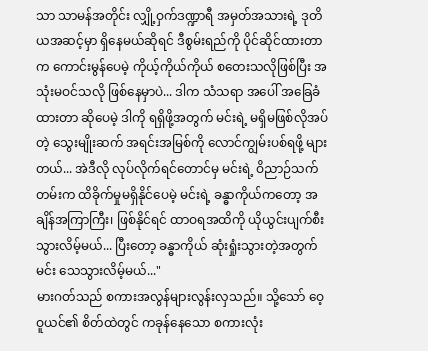သာ သာမန်အတိုင်း လျှို့ဝှက်ဒဏ္ဍာရီ အမှတ်အသားရဲ့ ဒုတိယအဆင့်မှာ ရှိနေမယ်ဆိုရင် ဒီစွမ်းရည်ကို ပိုင်ဆိုင်ထားတာက ကောင်းမွန်ပေမဲ့ ကိုယ့်ကိုယ်ကိုယ် စတေးသလိုဖြစ်ပြီး အသုံးမဝင်သလို ဖြစ်နေမှာပဲ... ဒါက သံသရာ အပေါ် အခြေခံထားတာ ဆိုပေမဲ့ ဒါကို ရရှိဖို့အတွက် မင်းရဲ့ မရှိမဖြစ်လိုအပ်တဲ့ သွေးမျိုးဆက် အရင်းအမြစ်ကို လောင်ကျွမ်းပစ်ရဖို့ များတယ်... အဲဒီလို လုပ်လိုက်ရင်တောင်မှ မင်းရဲ့ ဝိညာဉ်သက်တမ်းက ထိခိုက်မှုမရှိနိုင်ပေမဲ့ မင်းရဲ့ ခန္ဓာကိုယ်ကတော့ အချိန်အကြာကြီး၊ ဖြစ်နိုင်ရင် ထာဝရအထိကို ယိုယွင်းပျက်စီးသွားလိမ့်မယ်... ပြီးတော့ ခန္ဓာကိုယ် ဆုံးရှုံးသွားတဲ့အတွက် မင်း သေသွားလိမ့်မယ်..."
မားဂတ်သည် စကားအလွန်များလွန်းလှသည်။ သို့သော် ဝေ့ဝူယင်၏ စိတ်ထဲတွင် ကခုန်နေသော စကားလုံး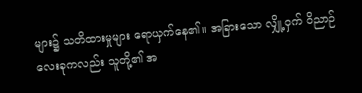များ၌ သတိထားမှုများ ရောယှက်နေ၏။ အခြားသော လျှို့ဝှက် ဝိညာဉ် လေးခုကလည်း သူတို့၏ အ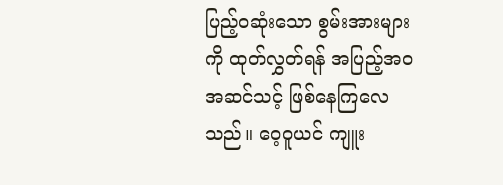ပြည့်ဝဆုံးသော စွမ်းအားများကို ထုတ်လွှတ်ရန် အပြည့်အဝ အဆင်သင့် ဖြစ်နေကြလေသည်။ ဝေ့ဝူယင် ကျူး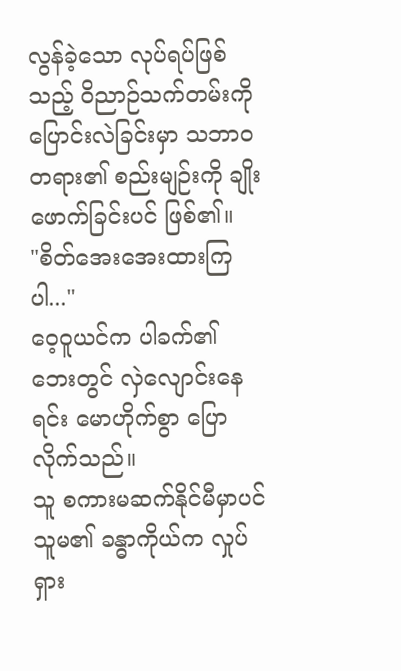လွန်ခဲ့သော လုပ်ရပ်ဖြစ်သည့် ဝိညာဉ်သက်တမ်းကို ပြောင်းလဲခြင်းမှာ သဘာဝတရား၏ စည်းမျဉ်းကို ချိုးဖောက်ခြင်းပင် ဖြစ်၏။
"စိတ်အေးအေးထားကြပါ..."
ဝေ့ဝူယင်က ပါခက်၏ ဘေးတွင် လှဲလျောင်းနေရင်း မောဟိုက်စွာ ပြောလိုက်သည်။
သူ စကားမဆက်နိုင်မီမှာပင် သူမ၏ ခန္ဓာကိုယ်က လှုပ်ရှား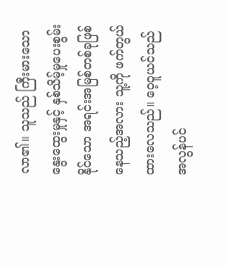လာ၏။ သူသည် ကြီးမားသော နွေးထွေးမှုနှင့် နှစ်သိမ့်မှုပေးစွမ်းနိုင်သော အရင်းအမြစ်တစ်ခုဖြစ်နေသည့်အလား သူ့ကို ဖက်တွယ်ထားလေသည်။ ဝေ့ဝူယင်သည် အလွန်ပင်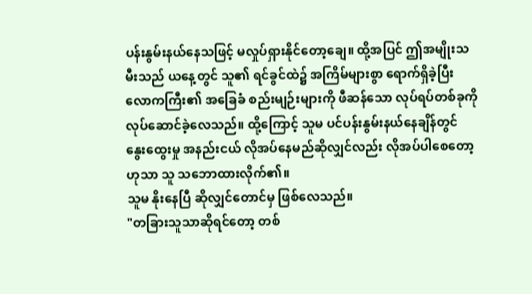ပန်းနွမ်းနယ်နေသဖြင့် မလှုပ်ရှားနိုင်တော့ချေ။ ထို့အပြင် ဤအမျိုးသမီးသည် ယနေ့တွင် သူ၏ ရင်ခွင်ထဲ၌ အကြိမ်များစွာ ရောက်ရှိခဲ့ပြီး လောကကြီး၏ အခြေခံ စည်းမျဉ်းများကို ဖီဆန်သော လုပ်ရပ်တစ်ခုကို လုပ်ဆောင်ခဲ့လေသည်။ ထို့ကြောင့် သူမ ပင်ပန်းနွမ်းနယ်နေချိန်တွင် နွေးထွေးမှု အနည်းငယ် လိုအပ်နေမည်ဆိုလျှင်လည်း လိုအပ်ပါစေတော့ဟုသာ သူ သဘောထားလိုက်၏။
သူမ နိုးနေပြီ ဆိုလျှင်တောင်မှ ဖြစ်လေသည်။
"တခြားသူသာဆိုရင်တော့ တစ်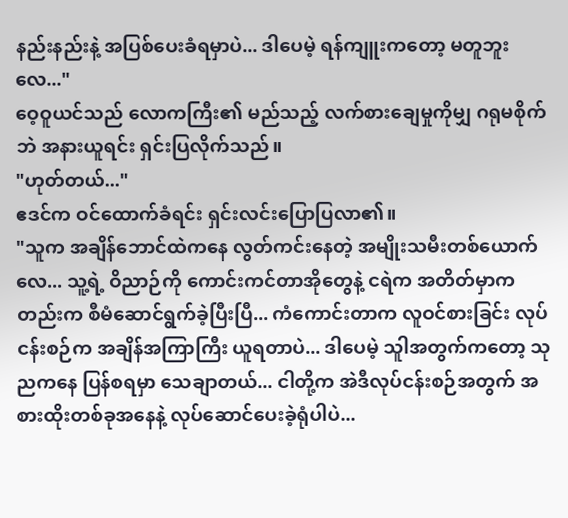နည်းနည်းနဲ့ အပြစ်ပေးခံရမှာပဲ... ဒါပေမဲ့ ရန်ကျူးကတော့ မတူဘူးလေ..."
ဝေ့ဝူယင်သည် လောကကြီး၏ မည်သည့် လက်စားချေမှုကိုမျှ ဂရုမစိုက်ဘဲ အနားယူရင်း ရှင်းပြလိုက်သည်။
"ဟုတ်တယ်..."
ဧဒင်က ဝင်ထောက်ခံရင်း ရှင်းလင်းပြောပြလာ၏။
"သူက အချိန်ဘောင်ထဲကနေ လွတ်ကင်းနေတဲ့ အမျိုးသမီးတစ်ယောက်လေ... သူ့ရဲ့ ဝိညာဉ်ကို ကောင်းကင်တာအိုတွေနဲ့ ငရဲက အတိတ်မှာကတည်းက စီမံဆောင်ရွက်ခဲ့ပြီးပြီ... ကံကောင်းတာက လူဝင်စားခြင်း လုပ်ငန်းစဉ်က အချိန်အကြာကြီး ယူရတာပဲ... ဒါပေမဲ့ သူါအတွက်ကတော့ သုညကနေ ပြန်စရမှာ သေချာတယ်... ငါတို့က အဲဒီလုပ်ငန်းစဉ်အတွက် အစားထိုးတစ်ခုအနေနဲ့ လုပ်ဆောင်ပေးခဲ့ရုံပါပဲ...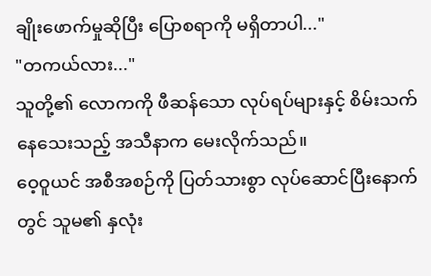ချိုးဖောက်မှုဆိုပြီး ပြောစရာကို မရှိတာပါ..."
"တကယ်လား..."
သူတို့၏ လောကကို ဖီဆန်သော လုပ်ရပ်များနှင့် စိမ်းသက်နေသေးသည့် အသီနာက မေးလိုက်သည်။
ဝေ့ဝူယင် အစီအစဉ်ကို ပြတ်သားစွာ လုပ်ဆောင်ပြီးနောက်တွင် သူမ၏ နှလုံး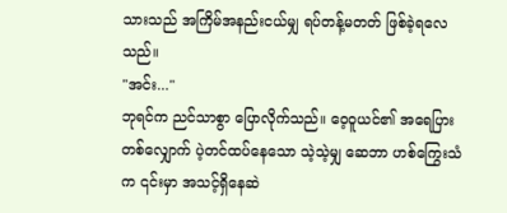သားသည် အကြိမ်အနည်းငယ်မျှ ရပ်တန့်မတတ် ဖြစ်ခဲ့ရလေသည်။
"အင်း..."
ဘုရင်က ညင်သာစွာ ပြောလိုက်သည်။ ဝေ့ဝူယင်၏ အရေပြားတစ်လျှောက် ပဲ့တင်ထပ်နေသော သဲ့သဲ့မျှ ဆေဘာ ဟစ်ကြွေးသံက ၎င်းမှာ အသင့်ရှိနေဆဲ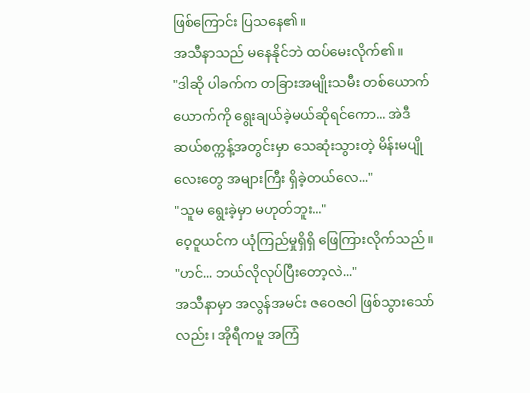ဖြစ်ကြောင်း ပြသနေ၏။
အသီနာသည် မနေနိုင်ဘဲ ထပ်မေးလိုက်၏။
"ဒါဆို ပါခက်က တခြားအမျိုးသမီး တစ်ယောက်ယောက်ကို ရွေးချယ်ခဲ့မယ်ဆိုရင်ကော... အဲဒီဆယ်စက္ကန့်အတွင်းမှာ သေဆုံးသွားတဲ့ မိန်းမပျိုလေးတွေ အများကြီး ရှိခဲ့တယ်လေ..."
"သူမ ရွေးခဲ့မှာ မဟုတ်ဘူး..."
ဝေ့ဝူယင်က ယုံကြည်မှုရှိရှိ ဖြေကြားလိုက်သည်။
"ဟင်... ဘယ်လိုလုပ်ပြီးတော့လဲ..."
အသီနာမှာ အလွန်အမင်း ဇဝေဇဝါ ဖြစ်သွားသော်လည်း၊ အိုရီကမူ အကြံ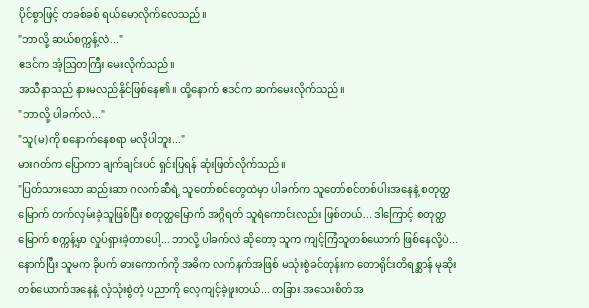ပိုင်စွာဖြင့် တခစ်ခစ် ရယ်မောလိုက်လေသည်။
"ဘာလို့ ဆယ်စက္ကန့်လဲ..."
ဧဒင်က အံ့ဩတကြီး မေးလိုက်သည်။
အသီနာသည် နားမလည်နိုင်ဖြစ်နေ၏။ ထို့နောက် ဧဒင်က ဆက်မေးလိုက်သည်။
"ဘာလို့ ပါခက်လဲ..."
"သူ(မ)ကို စနောက်နေစရာ မလိုပါဘူး..."
မားဂတ်က ပြောကာ ချက်ချင်းပင် ရှင်းပြရန် ဆုံးဖြတ်လိုက်သည်။
"ပြတ်သားသော ဆည်းဆာ ဂလက်ဆီရဲ့ သူတော်စင်တွေထဲမှာ ပါခက်က သူတော်စင်တစ်ပါးအနေနဲ့ စတုတ္ထမြောက် တက်လှမ်းခဲ့သူဖြစ်ပြီး စတုတ္ထမြောက် အဂ္ဂိရတ် သူရဲကောင်းလည်း ဖြစ်တယ်... ဒါကြောင့် စတုတ္ထမြောက် စက္ကန့်မှာ လှုပ်ရှားခဲ့တာပေါ့... ဘာလို့ ပါခက်လဲ ဆိုတော့ သူက ကျင့်ကြံသူတစ်ယောက် ဖြစ်နေလို့ပဲ... နောက်ပြီး သူမက ခိုပက် ဓားကောက်ကို အဓိက လက်နက်အဖြစ် မသုံးစွဲခင်တုန်းက တောရိုင်းတိရစ္ဆာန် မုဆိုးတစ်ယောက်အနေနဲ့ လှံသုံးစွဲတဲ့ ပညာကို လေ့ကျင့်ခဲ့ဖူးတယ်... တခြား အသေးစိတ်အ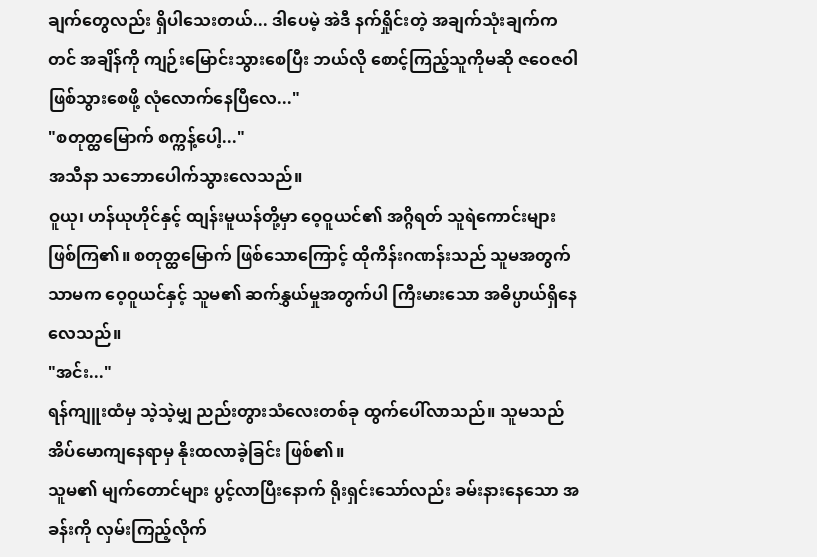ချက်တွေလည်း ရှိပါသေးတယ်... ဒါပေမဲ့ အဲဒီ နက်ရှိုင်းတဲ့ အချက်သုံးချက်ကတင် အချိန်ကို ကျဉ်းမြောင်းသွားစေပြီး ဘယ်လို စောင့်ကြည့်သူကိုမဆို ဇဝေဇဝါ ဖြစ်သွားစေဖို့ လုံလောက်နေပြီလေ..."
"စတုတ္ထမြောက် စက္ကန့်ပေါ့..."
အသီနာ သဘောပေါက်သွားလေသည်။
ဝူယု၊ ဟန်ယုဟိုင်နှင့် ထျန်းမူယန်တို့မှာ ဝေ့ဝူယင်၏ အဂ္ဂိရတ် သူရဲကောင်းများ ဖြစ်ကြ၏။ စတုတ္ထမြောက် ဖြစ်သောကြောင့် ထိုကိန်းဂဏန်းသည် သူမအတွက်သာမက ဝေ့ဝူယင်နှင့် သူမ၏ ဆက်နွှယ်မှုအတွက်ပါ ကြီးမားသော အဓိပ္ပာယ်ရှိနေလေသည်။
"အင်း..."
ရန်ကျူးထံမှ သဲ့သဲ့မျှ ညည်းတွားသံလေးတစ်ခု ထွက်ပေါ်လာသည်။ သူမသည် အိပ်မောကျနေရာမှ နိုးထလာခဲ့ခြင်း ဖြစ်၏။
သူမ၏ မျက်တောင်များ ပွင့်လာပြီးနောက် ရိုးရှင်းသော်လည်း ခမ်းနားနေသော အခန်းကို လှမ်းကြည့်လိုက်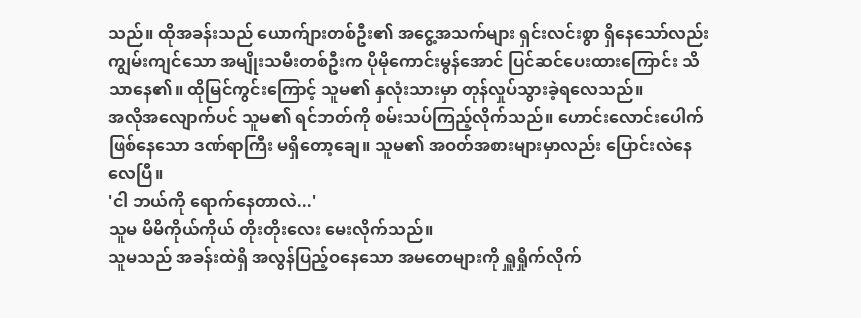သည်။ ထိုအခန်းသည် ယောက်ျားတစ်ဦး၏ အငွေ့အသက်များ ရှင်းလင်းစွာ ရှိနေသော်လည်း ကျွမ်းကျင်သော အမျိုးသမီးတစ်ဦးက ပိုမိုကောင်းမွန်အောင် ပြင်ဆင်ပေးထားကြောင်း သိသာနေ၏။ ထိုမြင်ကွင်းကြောင့် သူမ၏ နှလုံးသားမှာ တုန်လှုပ်သွားခဲ့ရလေသည်။
အလိုအလျောက်ပင် သူမ၏ ရင်ဘတ်ကို စမ်းသပ်ကြည့်လိုက်သည်။ ဟောင်းလောင်းပေါက် ဖြစ်နေသော ဒဏ်ရာကြီး မရှိတော့ချေ။ သူမ၏ အဝတ်အစားများမှာလည်း ပြောင်းလဲနေလေပြီ။
'ငါ ဘယ်ကို ရောက်နေတာလဲ...'
သူမ မိမိကိုယ်ကိုယ် တိုးတိုးလေး မေးလိုက်သည်။
သူမသည် အခန်းထဲရှိ အလွန်ပြည့်ဝနေသော အမတေများကို ရှူရှိုက်လိုက်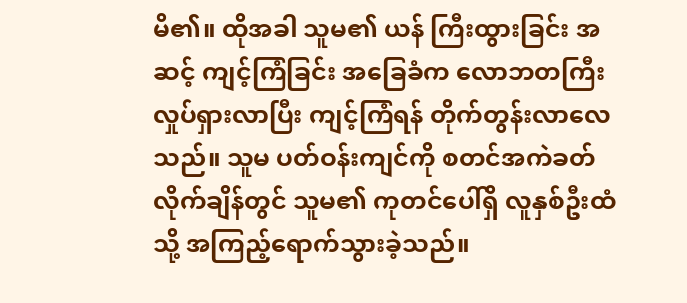မိ၏။ ထိုအခါ သူမ၏ ယန် ကြီးထွားခြင်း အဆင့် ကျင့်ကြံခြင်း အခြေခံက လောဘတကြီး လှုပ်ရှားလာပြီး ကျင့်ကြံရန် တိုက်တွန်းလာလေသည်။ သူမ ပတ်ဝန်းကျင်ကို စတင်အကဲခတ်လိုက်ချိန်တွင် သူမ၏ ကုတင်ပေါ်ရှိ လူနှစ်ဦးထံသို့ အကြည့်ရောက်သွားခဲ့သည်။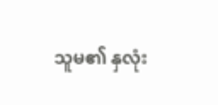သူမ၏ နှလုံး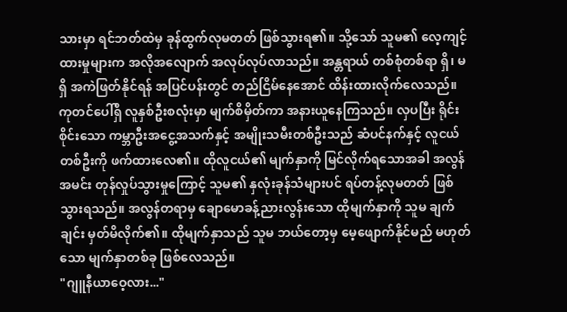သားမှာ ရင်ဘတ်ထဲမှ ခုန်ထွက်လုမတတ် ဖြစ်သွားရ၏။ သို့သော် သူမ၏ လေ့ကျင့်ထားမှုများက အလိုအလျောက် အလုပ်လုပ်လာသည်။ အန္တရာယ် တစ်စုံတစ်ရာ ရှိ၊ မရှိ အကဲဖြတ်နိုင်ရန် အပြင်ပန်းတွင် တည်ငြိမ်နေအောင် ထိန်းထားလိုက်လေသည်။
ကုတင်ပေါ်ရှိ လူနှစ်ဦးစလုံးမှာ မျက်စိမှိတ်ကာ အနားယူနေကြသည်။ လှပပြီး ရိုင်းစိုင်းသော ကမ္ဘာဦးအငွေ့အသက်နှင့် အမျိုးသမီးတစ်ဦးသည် ဆံပင်နက်နှင့် လူငယ်တစ်ဦးကို ဖက်ထားလေ၏။ ထိုလူငယ်၏ မျက်နှာကို မြင်လိုက်ရသောအခါ အလွန်အမင်း တုန်လှုပ်သွားမှုကြောင့် သူမ၏ နှလုံးခုန်သံများပင် ရပ်တန့်လုမတတ် ဖြစ်သွားရသည်။ အလွန်တရာမှ ချောမောခန့်ညားလွန်းသော ထိုမျက်နှာကို သူမ ချက်ချင်း မှတ်မိလိုက်၏။ ထိုမျက်နှာသည် သူမ ဘယ်တော့မှ မေ့ဖျောက်နိုင်မည် မဟုတ်သော မျက်နှာတစ်ခု ဖြစ်လေသည်။
"ဂျူနီယာဝေ့လား..."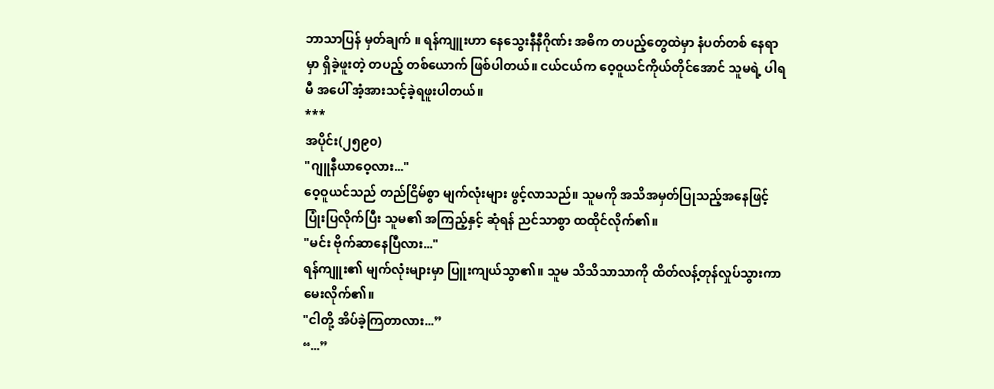ဘာသာပြန် မှတ်ချက် ။ ရန်ကျူးဟာ နေသွေးနီနီဂိုဏ်း အဓိက တပည့်တွေထဲမှာ နံပတ်တစ် နေရာမှာ ရှိခဲ့ဖူးတဲ့ တပည့် တစ်ယောက် ဖြစ်ပါတယ်။ ငယ်ငယ်က ဝေ့ဝူယင်ကိုယ်တိုင်အောင် သူမရဲ့ ပါရမီ အပေါ် အံ့အားသင့်ခဲ့ရဖူးပါတယ်။
***
အပိုင်း(၂၅၉၀)
"ဂျူနီယာဝေ့လား..."
ဝေ့ဝူယင်သည် တည်ငြိမ်စွာ မျက်လုံးများ ဖွင့်လာသည်။ သူမကို အသိအမှတ်ပြုသည့်အနေဖြင့် ပြုံးပြလိုက်ပြီး သူမ၏ အကြည့်နှင့် ဆုံရန် ညင်သာစွာ ထထိုင်လိုက်၏။
"မင်း ဗိုက်ဆာနေပြီလား..."
ရန်ကျူး၏ မျက်လုံးများမှာ ပြူးကျယ်သွာ၏။ သူမ သိသိသာသာကို ထိတ်လန့်တုန်လှုပ်သွားကာ မေးလိုက်၏။
"ငါတို့ အိပ်ခဲ့ကြတာလား...”
“...”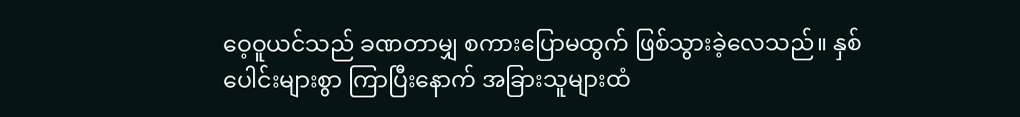ဝေ့ဝူယင်သည် ခဏတာမျှ စကားပြောမထွက် ဖြစ်သွားခဲ့လေသည်။ နှစ်ပေါင်းများစွာ ကြာပြီးနောက် အခြားသူများထံ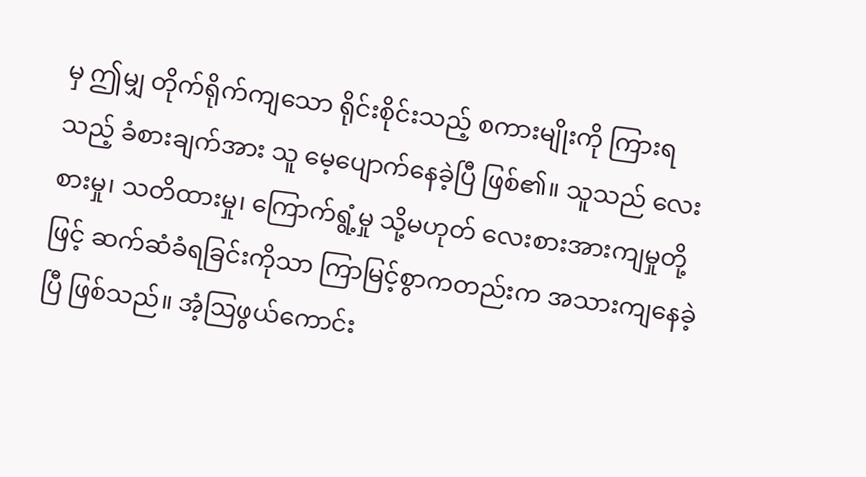မှ ဤမျှ တိုက်ရိုက်ကျသော ရိုင်းစိုင်းသည့် စကားမျိုးကို ကြားရသည့် ခံစားချက်အား သူ မေ့ပျောက်နေခဲ့ပြီ ဖြစ်၏။ သူသည် လေးစားမှု၊ သတိထားမှု၊ ကြောက်ရွံ့မှု သို့မဟုတ် လေးစားအားကျမှုတို့ဖြင့် ဆက်ဆံခံရခြင်းကိုသာ ကြာမြင့်စွာကတည်းက အသားကျနေခဲ့ပြီ ဖြစ်သည်။ အံ့ဩဖွယ်ကောင်း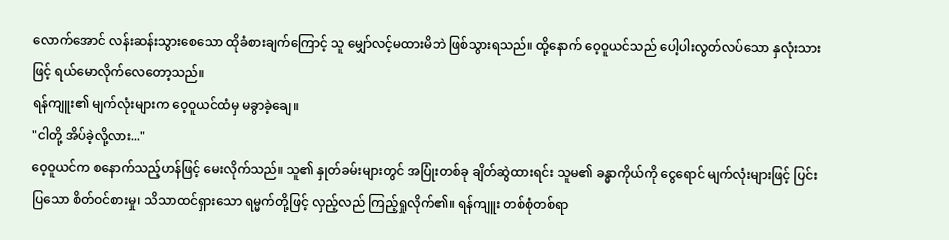လောက်အောင် လန်းဆန်းသွားစေသော ထိုခံစားချက်ကြောင့် သူ မျှော်လင့်မထားမိဘဲ ဖြစ်သွားရသည်။ ထို့နောက် ဝေ့ဝူယင်သည် ပေါ့ပါးလွတ်လပ်သော နှလုံးသားဖြင့် ရယ်မောလိုက်လေတော့သည်။
ရန်ကျူး၏ မျက်လုံးများက ဝေ့ဝူယင်ထံမှ မခွာခဲ့ချေ။
"ငါတို့ အိပ်ခဲ့လို့လား..."
ဝေ့ဝူယင်က စနောက်သည့်ဟန်ဖြင့် မေးလိုက်သည်။ သူ၏ နှုတ်ခမ်းများတွင် အပြုံးတစ်ခု ချိတ်ဆွဲထားရင်း သူမ၏ ခန္ဓာကိုယ်ကို ငွေရောင် မျက်လုံးများဖြင့် ပြင်းပြသော စိတ်ဝင်စားမှု၊ သိသာထင်ရှားသော ရမ္မက်တို့ဖြင့် လှည့်လည် ကြည့်ရှုလိုက်၏။ ရန်ကျူး တစ်စုံတစ်ရာ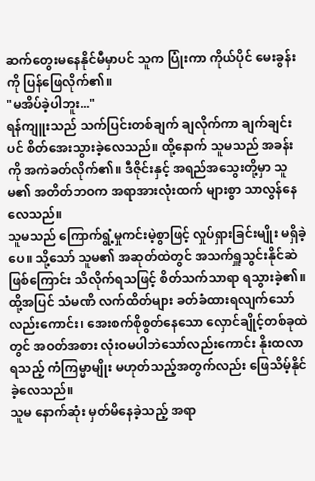ဆက်တွေးမနေနိုင်မီမှာပင် သူက ပြုံးကာ ကိုယ်ပိုင် မေးခွန်းကို ပြန်ဖြေလိုက်၏။
"မအိပ်ခဲ့ပါဘူး..."
ရန်ကျူးသည် သက်ပြင်းတစ်ချက် ချလိုက်ကာ ချက်ချင်းပင် စိတ်အေးသွားခဲ့လေသည်။ ထို့နောက် သူမသည် အခန်းကို အကဲခတ်လိုက်၏။ ဒီဇိုင်းနှင့် အရည်အသွေးတို့မှာ သူမ၏ အတိတ်ဘဝက အရာအားလုံးထက် များစွာ သာလွန်နေလေသည်။
သူမသည် ကြောက်ရွံ့မှုကင်းမဲ့စွာဖြင့် လှုပ်ရှားခြင်းမျိုး မရှိခဲ့ပေ။ သို့သော် သူမ၏ အဆုတ်ထဲတွင် အသက်ရှူသွင်းနိုင်ဆဲဖြစ်ကြောင်း သိလိုက်ရသဖြင့် စိတ်သက်သာရာ ရသွားခဲ့၏။ ထို့အပြင် သံမဏိ လက်ထိတ်များ ခတ်ခံထားရလျက်သော်လည်းကောင်း၊ အေးစက်စိုစွတ်နေသော လှောင်ချိုင့်တစ်ခုထဲတွင် အဝတ်အစား လုံးဝမပါဘဲသော်လည်းကောင်း နိုးထလာရသည့် ကံကြမ္မာမျိုး မဟုတ်သည့်အတွက်လည်း ဖြေသိမ့်နိုင်ခဲ့လေသည်။
သူမ နောက်ဆုံး မှတ်မိနေခဲ့သည့် အရာ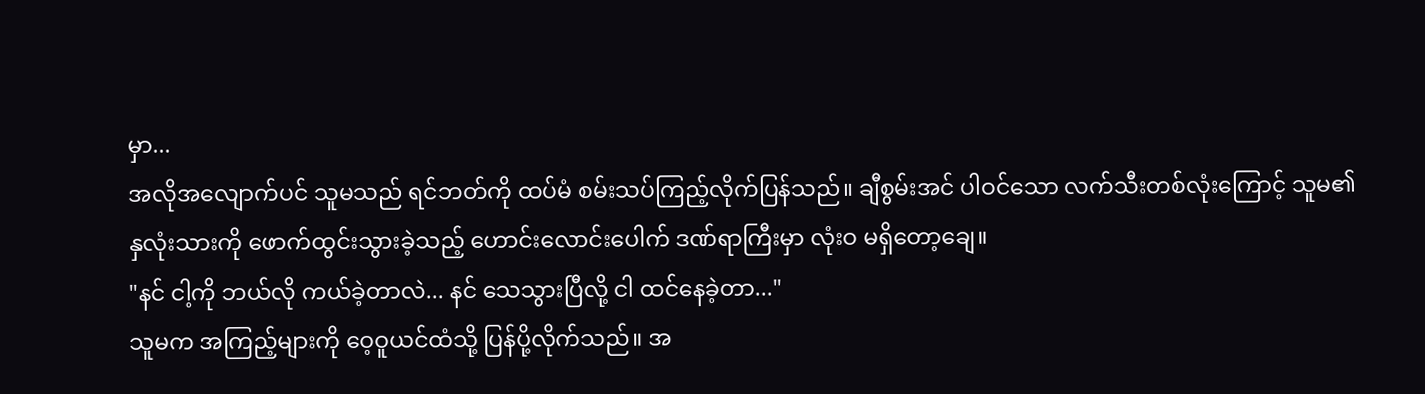မှာ...
အလိုအလျောက်ပင် သူမသည် ရင်ဘတ်ကို ထပ်မံ စမ်းသပ်ကြည့်လိုက်ပြန်သည်။ ချီစွမ်းအင် ပါဝင်သော လက်သီးတစ်လုံးကြောင့် သူမ၏ နှလုံးသားကို ဖောက်ထွင်းသွားခဲ့သည့် ဟောင်းလောင်းပေါက် ဒဏ်ရာကြီးမှာ လုံးဝ မရှိတော့ချေ။
"နင် ငါ့ကို ဘယ်လို ကယ်ခဲ့တာလဲ... နင် သေသွားပြီလို့ ငါ ထင်နေခဲ့တာ..."
သူမက အကြည့်များကို ဝေ့ဝူယင်ထံသို့ ပြန်ပို့လိုက်သည်။ အ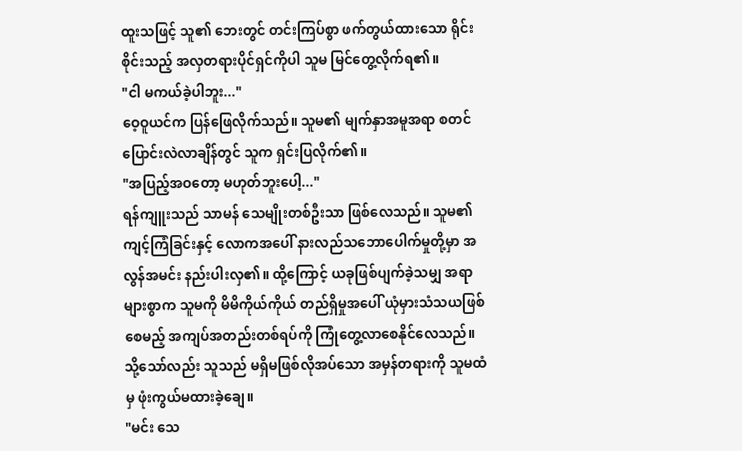ထူးသဖြင့် သူ၏ ဘေးတွင် တင်းကြပ်စွာ ဖက်တွယ်ထားသော ရိုင်းစိုင်းသည့် အလှတရားပိုင်ရှင်ကိုပါ သူမ မြင်တွေ့လိုက်ရ၏။
"ငါ မကယ်ခဲ့ပါဘူး..."
ဝေ့ဝူယင်က ပြန်ဖြေလိုက်သည်။ သူမ၏ မျက်နှာအမူအရာ စတင်ပြောင်းလဲလာချိန်တွင် သူက ရှင်းပြလိုက်၏။
"အပြည့်အဝတော့ မဟုတ်ဘူးပေါ့..."
ရန်ကျူးသည် သာမန် သေမျိုးတစ်ဦးသာ ဖြစ်လေသည်။ သူမ၏ ကျင့်ကြံခြင်းနှင့် လောကအပေါ် နားလည်သဘောပေါက်မှုတို့မှာ အလွန်အမင်း နည်းပါးလှ၏။ ထို့ကြောင့် ယခုဖြစ်ပျက်ခဲ့သမျှ အရာများစွာက သူမကို မိမိကိုယ်ကိုယ် တည်ရှိမှုအပေါ် ယုံမှားသံသယဖြစ်စေမည့် အကျပ်အတည်းတစ်ရပ်ကို ကြုံတွေ့လာစေနိုင်လေသည်။ သို့သော်လည်း သူသည် မရှိမဖြစ်လိုအပ်သော အမှန်တရားကို သူမထံမှ ဖုံးကွယ်မထားခဲ့ချေ။
"မင်း သေ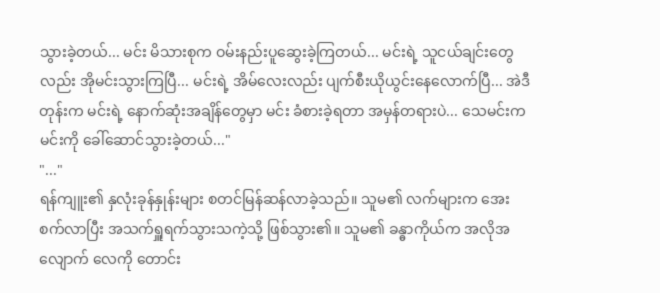သွားခဲ့တယ်... မင်း မိသားစုက ဝမ်းနည်းပူဆွေးခဲ့ကြတယ်... မင်းရဲ့ သူငယ်ချင်းတွေလည်း အိုမင်းသွားကြပြီ... မင်းရဲ့ အိမ်လေးလည်း ပျက်စီးယိုယွင်းနေလောက်ပြီ... အဲဒီတုန်းက မင်းရဲ့ နောက်ဆုံးအချိန်တွေမှာ မင်း ခံစားခဲ့ရတာ အမှန်တရားပဲ... သေမင်းက မင်းကို ခေါ်ဆောင်သွားခဲ့တယ်..."
"..."
ရန်ကျူး၏ နှလုံးခုန်နှုန်းများ စတင်မြန်ဆန်လာခဲ့သည်။ သူမ၏ လက်များက အေးစက်လာပြီး အသက်ရှူရက်သွားသကဲ့သို့ ဖြစ်သွား၏။ သူမ၏ ခန္ဓာကိုယ်က အလိုအလျောက် လေကို တောင်း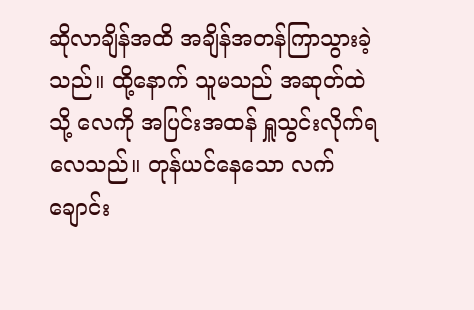ဆိုလာချိန်အထိ အချိန်အတန်ကြာသွားခဲ့သည်။ ထို့နောက် သူမသည် အဆုတ်ထဲသို့ လေကို အပြင်းအထန် ရှူသွင်းလိုက်ရလေသည်။ တုန်ယင်နေသော လက်ချောင်း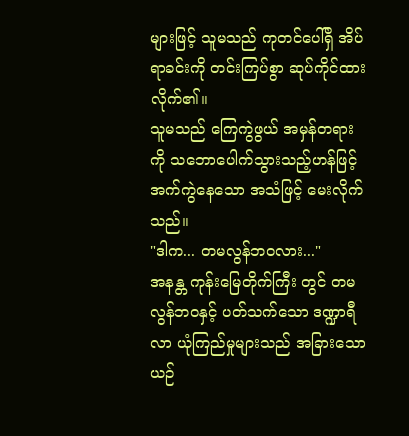များဖြင့် သူမသည် ကုတင်ပေါ်ရှိ အိပ်ရာခင်းကို တင်းကြပ်စွာ ဆုပ်ကိုင်ထားလိုက်၏။
သူမသည် ကြေကွဲဖွယ် အမှန်တရားကို သဘောပေါက်သွားသည့်ဟန်ဖြင့် အက်ကွဲနေသော အသံဖြင့် မေးလိုက်သည်။
"ဒါက... တမလွန်ဘဝလား..."
အနန္တ ကုန်းမြေတိုက်ကြီး တွင် တမလွန်ဘဝနှင့် ပတ်သက်သော ဒဏ္ဍာရီလာ ယုံကြည်မှုများသည် အခြားသော ယဉ်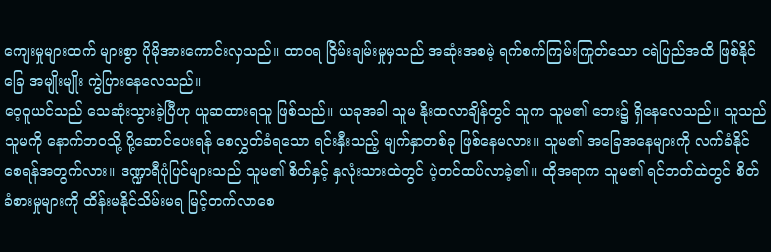ကျေးမှုများထက် များစွာ ပိုမိုအားကောင်းလှသည်။ ထာဝရ ငြိမ်းချမ်းမှုမှသည် အဆုံးအစမဲ့ ရက်စက်ကြမ်းကြုတ်သော ငရဲပြည်အထိ ဖြစ်နိုင်ခြေ အမျိုးမျိုး ကွဲပြားနေလေသည်။
ဝေ့ဝူယင်သည် သေဆုံးသွားခဲ့ပြီဟု ယူဆထားရသူ ဖြစ်သည်။ ယခုအခါ သူမ နိုးထလာချိန်တွင် သူက သူမ၏ ဘေး၌ ရှိနေလေသည်။ သူသည် သူမကို နောက်ဘဝသို့ ပို့ဆောင်ပေးရန် စေလွှတ်ခံရသော ရင်းနှီးသည့် မျက်နှာတစ်ခု ဖြစ်နေမလား။ သူမ၏ အခြေအနေများကို လက်ခံနိုင်စေရန်အတွက်လား။ ဒဏ္ဍာရီပုံပြင်များသည် သူမ၏ စိတ်နှင့် နှလုံးသားထဲတွင် ပဲ့တင်ထပ်လာခဲ့၏။ ထိုအရာက သူမ၏ ရင်ဘတ်ထဲတွင် စိတ်ခံစားမှုများကို ထိန်းမနိုင်သိမ်းမရ မြင့်တက်လာစေ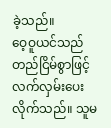ခဲ့သည်။
ဝေ့ဝူယင်သည် တည်ငြိမ်စွာဖြင့် လက်လှမ်းပေးလိုက်သည်။ သူမ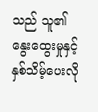သည် သူ၏ နွေးထွေးမှုနှင့် နှစ်သိမ့်ပေးလို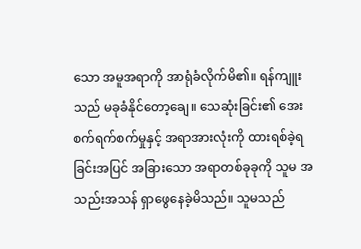သော အမူအရာကို အာရုံခံလိုက်မိ၏။ ရန်ကျူးသည် မခုခံနိုင်တော့ချေ။ သေဆုံးခြင်း၏ အေးစက်ရက်စက်မှုနှင့် အရာအားလုံးကို ထားရစ်ခဲ့ရခြင်းအပြင် အခြားသော အရာတစ်ခုခုကို သူမ အသည်းအသန် ရှာဖွေနေခဲ့မိသည်။ သူမသည်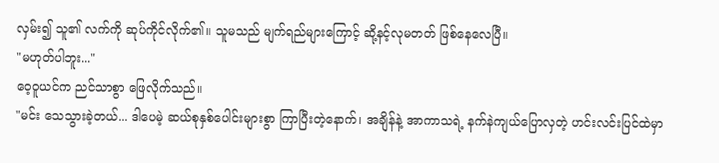လှမ်း၍ သူ၏ လက်ကို ဆုပ်ကိုင်လိုက်၏။ သူမသည် မျက်ရည်များကြောင့် ဆို့နင့်လုမတတ် ဖြစ်နေလေပြီ။
"မဟုတ်ပါဘူး..."
ဝေ့ဝူယင်က ညင်သာစွာ ဖြေလိုက်သည်။
"မင်း သေသွားခဲ့တယ်... ဒါပေမဲ့ ဆယ်စုနှစ်ပေါင်းများစွာ ကြာပြီးတဲ့နောက်၊ အချိန်နဲ့ အာကာသရဲ့ နက်နဲကျယ်ပြောလှတဲ့ ဟင်းလင်းပြင်ထဲမှာ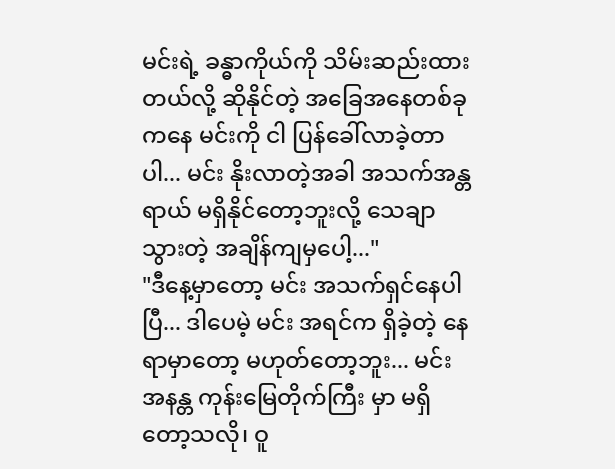မင်းရဲ့ ခန္ဓာကိုယ်ကို သိမ်းဆည်းထားတယ်လို့ ဆိုနိုင်တဲ့ အခြေအနေတစ်ခုကနေ မင်းကို ငါ ပြန်ခေါ်လာခဲ့တာပါ... မင်း နိုးလာတဲ့အခါ အသက်အန္တရာယ် မရှိနိုင်တော့ဘူးလို့ သေချာသွားတဲ့ အချိန်ကျမှပေါ့..."
"ဒီနေ့မှာတော့ မင်း အသက်ရှင်နေပါပြီ... ဒါပေမဲ့ မင်း အရင်က ရှိခဲ့တဲ့ နေရာမှာတော့ မဟုတ်တော့ဘူး... မင်း အနန္တ ကုန်းမြေတိုက်ကြီး မှာ မရှိတော့သလို၊ ဝူ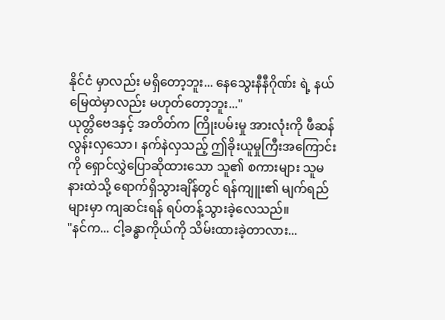နိုင်ငံ မှာလည်း မရှိတော့ဘူး... နေသွေးနီနီဂိုဏ်း ရဲ့ နယ်မြေထဲမှာလည်း မဟုတ်တော့ဘူး..."
ယုတ္တိဗေဒနှင့် အတိတ်က ကြိုးပမ်းမှု အားလုံးကို ဖီဆန်လွန်းလှသော၊ နက်နဲလှသည့် ဤခိုးယူမှုကြီးအကြောင်းကို ရှောင်လွှဲပြောဆိုထားသော သူ၏ စကားများ သူမ နားထဲသို့ ရောက်ရှိသွားချိန်တွင် ရန်ကျူး၏ မျက်ရည်များမှာ ကျဆင်းရန် ရပ်တန့်သွားခဲ့လေသည်။
"နင်က... ငါ့ခန္ဓာကိုယ်ကို သိမ်းထားခဲ့တာလား...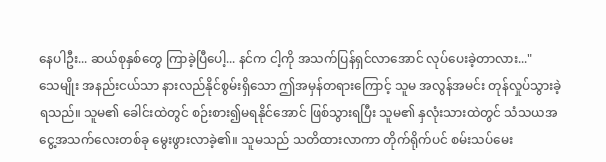နေပါဦး... ဆယ်စုနှစ်တွေ ကြာခဲ့ပြီပေါ့... နင်က ငါ့ကို အသက်ပြန်ရှင်လာအောင် လုပ်ပေးခဲ့တာလား..."
သေမျိုး အနည်းငယ်သာ နားလည်နိုင်စွမ်းရှိသော ဤအမှန်တရားကြောင့် သူမ အလွန်အမင်း တုန်လှုပ်သွားခဲ့ရသည်။ သူမ၏ ခေါင်းထဲတွင် စဉ်းစား၍မရနိုင်အောင် ဖြစ်သွားရပြီး သူမ၏ နှလုံးသားထဲတွင် သံသယအငွေ့အသက်လေးတစ်ခု မွေးဖွားလာခဲ့၏။ သူမသည် သတိထားလာကာ တိုက်ရိုက်ပင် စမ်းသပ်မေး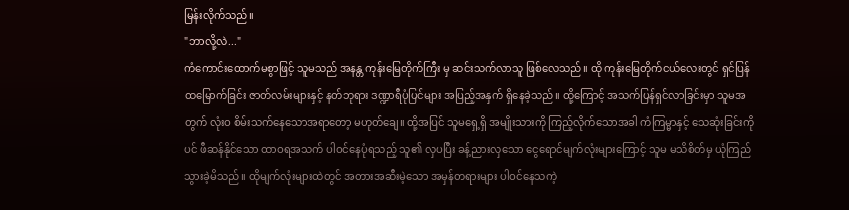မြန်းလိုက်သည်။
"ဘာလို့လဲ..."
ကံကောင်းထောက်မစွာဖြင့် သူမသည် အနန္တ ကုန်းမြေတိုက်ကြီး မှ ဆင်းသက်လာသူ ဖြစ်လေသည်။ ထို ကုန်းမြေတိုက်ငယ်လေးတွင် ရှင်ပြန်ထမြောက်ခြင်း ဇာတ်လမ်းများနှင့် နတ်ဘုရား ဒဏ္ဍာရီပုံပြင်များ အပြည့်အနှက် ရှိနေခဲ့သည်။ ထို့ကြောင့် အသက်ပြန်ရှင်လာခြင်းမှာ သူမအတွက် လုံးဝ စိမ်းသက်နေသောအရာတော့ မဟုတ်ချေ။ ထို့အပြင် သူမရှေ့ရှိ အမျိုးသားကို ကြည့်လိုက်သောအခါ ကံကြမ္မာနှင့် သေဆုံးခြင်းကိုပင် ဖီဆန်နိုင်သော ထာဝရအသက် ပါဝင်နေပုံရသည့် သူ၏ လှပပြီး ခန့်ညားလှသော ငွေရောင်မျက်လုံးများကြောင့် သူမ မသိစိတ်မှ ယုံကြည်သွားခဲ့မိသည်။ ထိုမျက်လုံးများထဲတွင် အတားအဆီးမဲ့သော အမှန်တရားများ ပါဝင်နေသကဲ့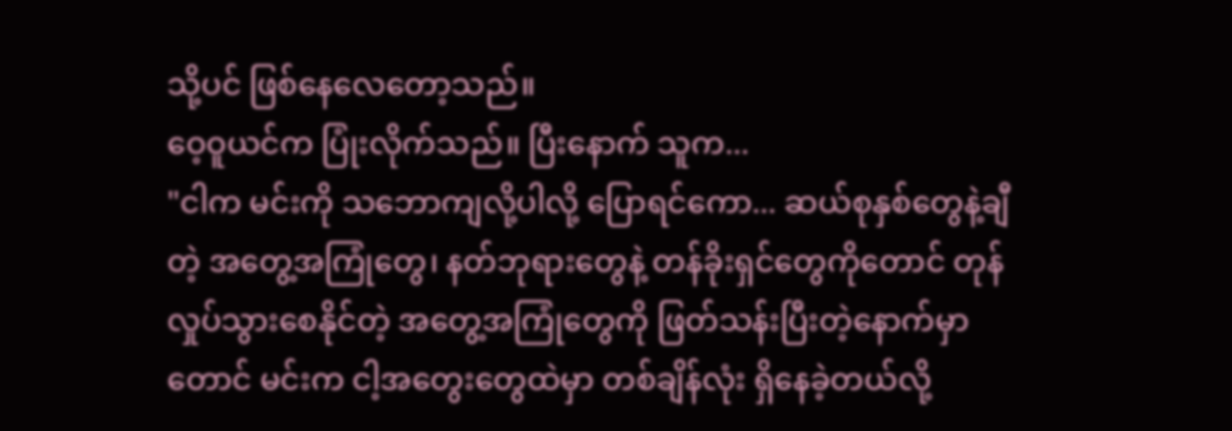သို့ပင် ဖြစ်နေလေတော့သည်။
ဝေ့ဝူယင်က ပြုံးလိုက်သည်။ ပြီးနောက် သူက...
"ငါက မင်းကို သဘောကျလို့ပါလို့ ပြောရင်ကော... ဆယ်စုနှစ်တွေနဲ့ချီတဲ့ အတွေ့အကြုံတွေ၊ နတ်ဘုရားတွေနဲ့ တန်ခိုးရှင်တွေကိုတောင် တုန်လှုပ်သွားစေနိုင်တဲ့ အတွေ့အကြုံတွေကို ဖြတ်သန်းပြီးတဲ့နောက်မှာတောင် မင်းက ငါ့အတွေးတွေထဲမှာ တစ်ချိန်လုံး ရှိနေခဲ့တယ်လို့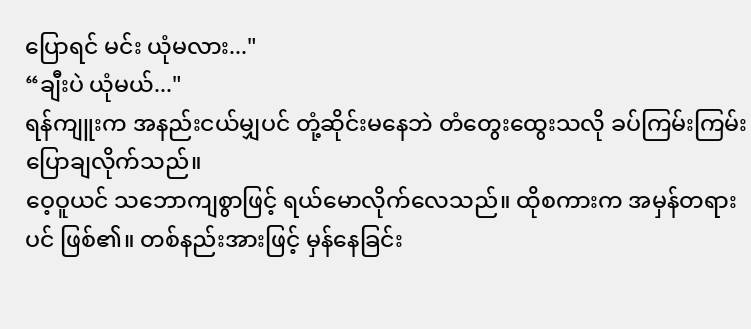ပြောရင် မင်း ယုံမလား..."
“ချီးပဲ ယုံမယ်..."
ရန်ကျူးက အနည်းငယ်မျှပင် တုံ့ဆိုင်းမနေဘဲ တံတွေးထွေးသလို ခပ်ကြမ်းကြမ်း ပြောချလိုက်သည်။
ဝေ့ဝူယင် သဘောကျစွာဖြင့် ရယ်မောလိုက်လေသည်။ ထိုစကားက အမှန်တရားပင် ဖြစ်၏။ တစ်နည်းအားဖြင့် မှန်နေခြင်း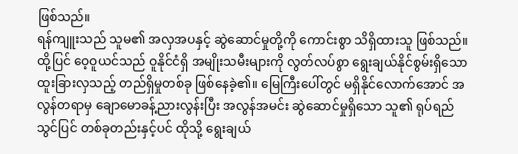ဖြစ်သည်။
ရန်ကျူးသည် သူမ၏ အလှအပနှင့် ဆွဲဆောင်မှုတို့ကို ကောင်းစွာ သိရှိထားသူ ဖြစ်သည်။ ထို့ပြင် ဝေ့ဝူယင်သည် ဝူနိုင်ငံရှိ အမျိုးသမီးများကို လွတ်လပ်စွာ ရွေးချယ်နိုင်စွမ်းရှိသော ထူးခြားလှသည့် တည်ရှိမှုတစ်ခု ဖြစ်နေခဲ့၏။ မြေကြီးပေါ်တွင် မရှိနိုင်လောက်အောင် အလွန်တရာမှ ချောမောခန့်ညားလွန်းပြီး အလွန်အမင်း ဆွဲဆောင်မှုရှိသော သူ၏ ရုပ်ရည်သွင်ပြင် တစ်ခုတည်းနှင့်ပင် ထိုသို့ ရွေးချယ်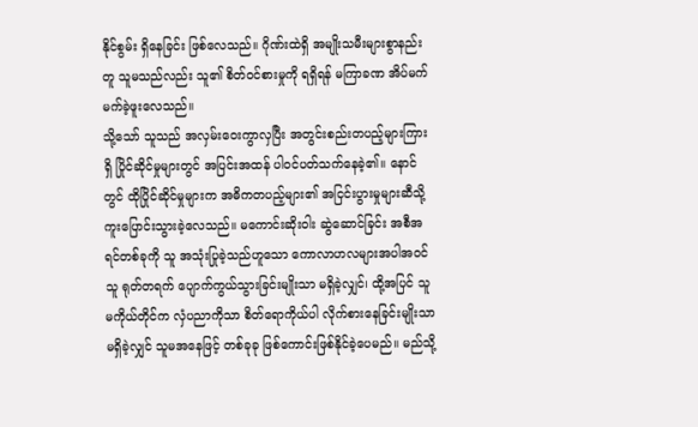နိုင်စွမ်း ရှိနေခြင်း ဖြစ်လေသည်။ ဂိုဏ်းထဲရှိ အမျိုးသမီးများစွာနည်းတူ သူမသည်လည်း သူ၏ စိတ်ဝင်စားမှုကို ရရှိရန် မကြာခဏ အိပ်မက်မက်ခဲ့ဖူးလေသည်။
သို့သော် သူသည် အလှမ်းဝေးကွာလှပြီး အတွင်းစည်းတပည့်များကြားရှိ ပြိုင်ဆိုင်မှုများတွင် အပြင်းအထန် ပါဝင်ပတ်သက်နေခဲ့၏။ နောင်တွင် ထိုပြိုင်ဆိုင်မှုများက အဓိကတပည့်များ၏ အငြင်းပွားမှုများဆီသို့ ကူးပြောင်းသွားခဲ့လေသည်။ မကောင်းဆိုးဝါး ဆွဲဆောင်ခြင်း အစီအရင်တစ်ခုကို သူ အသုံးပြုခဲ့သည်ဟူသော ကောလာဟလများအပါအဝင် သူ ရုတ်တရက် ပျောက်ကွယ်သွားခြင်းမျိုးသာ မရှိခဲ့လျှင်၊ ထို့အပြင် သူမကိုယ်တိုင်က လှံပညာကိုသာ စိတ်ရောကိုယ်ပါ လိုက်စားနေခြင်းမျိုးသာ မရှိခဲ့လျှင် သူမအနေဖြင့် တစ်ခုခု ဖြစ်ကောင်းဖြစ်နိုင်ခဲ့ပေမည်။ မည်သို့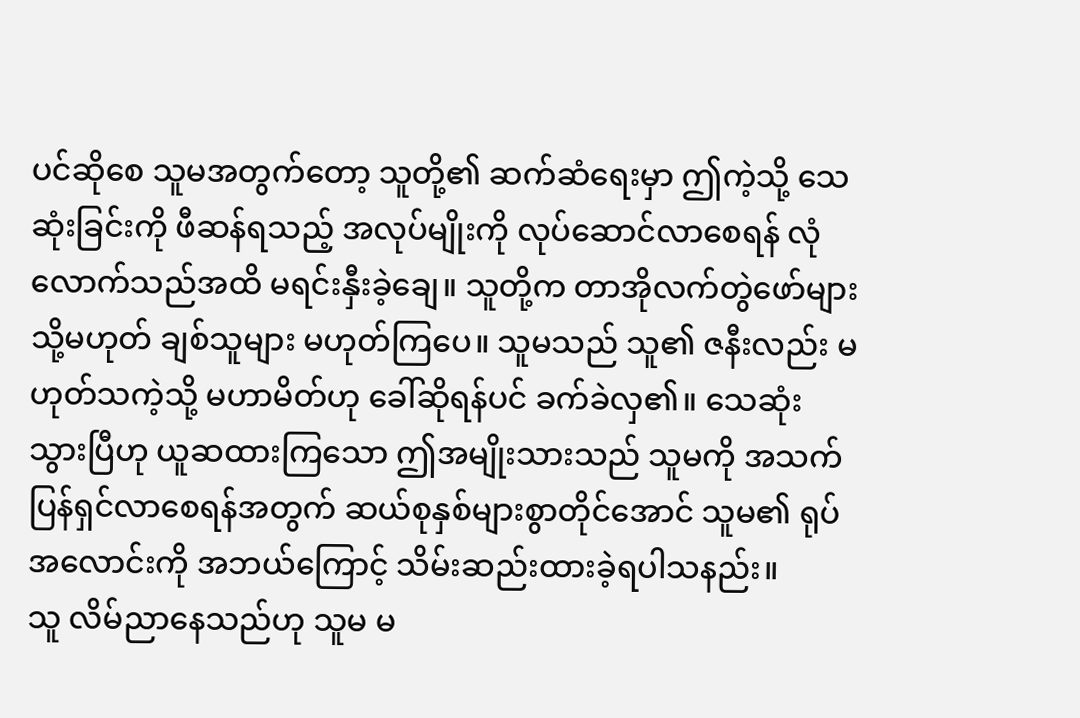ပင်ဆိုစေ သူမအတွက်တော့ သူတို့၏ ဆက်ဆံရေးမှာ ဤကဲ့သို့ သေဆုံးခြင်းကို ဖီဆန်ရသည့် အလုပ်မျိုးကို လုပ်ဆောင်လာစေရန် လုံလောက်သည်အထိ မရင်းနှီးခဲ့ချေ။ သူတို့က တာအိုလက်တွဲဖော်များ သို့မဟုတ် ချစ်သူများ မဟုတ်ကြပေ။ သူမသည် သူ၏ ဇနီးလည်း မဟုတ်သကဲ့သို့ မဟာမိတ်ဟု ခေါ်ဆိုရန်ပင် ခက်ခဲလှ၏။ သေဆုံးသွားပြီဟု ယူဆထားကြသော ဤအမျိုးသားသည် သူမကို အသက်ပြန်ရှင်လာစေရန်အတွက် ဆယ်စုနှစ်များစွာတိုင်အောင် သူမ၏ ရုပ်အလောင်းကို အဘယ်ကြောင့် သိမ်းဆည်းထားခဲ့ရပါသနည်း။
သူ လိမ်ညာနေသည်ဟု သူမ မ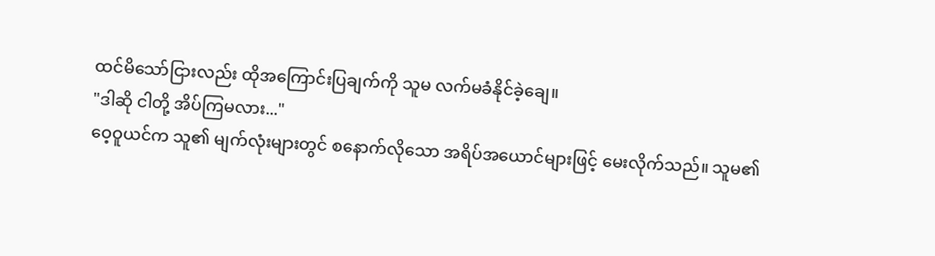ထင်မိသော်ငြားလည်း ထိုအကြောင်းပြချက်ကို သူမ လက်မခံနိုင်ခဲ့ချေ။
"ဒါဆို ငါတို့ အိပ်ကြမလား..."
ဝေ့ဝူယင်က သူ၏ မျက်လုံးများတွင် စနောက်လိုသော အရိပ်အယောင်များဖြင့် မေးလိုက်သည်။ သူမ၏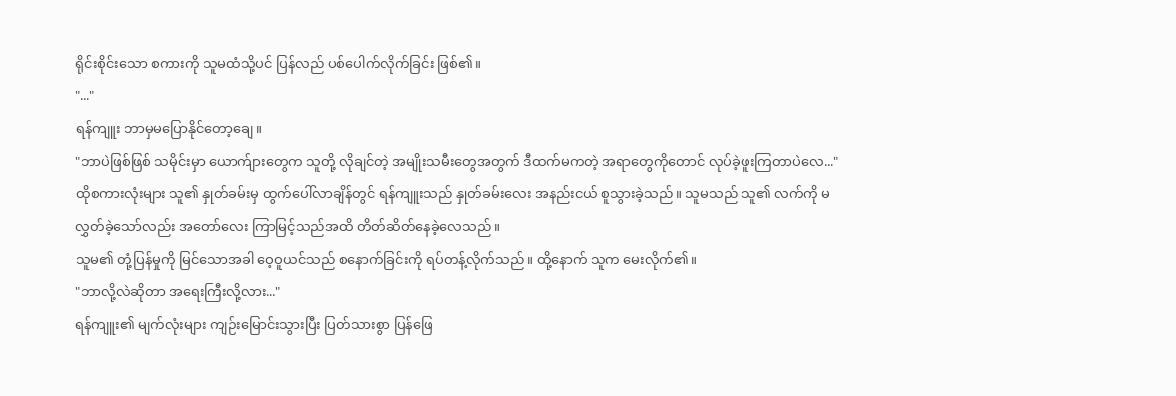ရိုင်းစိုင်းသော စကားကို သူမထံသို့ပင် ပြန်လည် ပစ်ပေါက်လိုက်ခြင်း ဖြစ်၏။
"..."
ရန်ကျူး ဘာမှမပြောနိုင်တော့ချေ။
"ဘာပဲဖြစ်ဖြစ် သမိုင်းမှာ ယောက်ျားတွေက သူတို့ လိုချင်တဲ့ အမျိုးသမီးတွေအတွက် ဒီထက်မကတဲ့ အရာတွေကိုတောင် လုပ်ခဲ့ဖူးကြတာပဲလေ..."
ထိုစကားလုံးများ သူ၏ နှုတ်ခမ်းမှ ထွက်ပေါ်လာချိန်တွင် ရန်ကျူးသည် နှုတ်ခမ်းလေး အနည်းငယ် စူသွားခဲ့သည်။ သူမသည် သူ၏ လက်ကို မလွှတ်ခဲ့သော်လည်း အတော်လေး ကြာမြင့်သည်အထိ တိတ်ဆိတ်နေခဲ့လေသည်။
သူမ၏ တုံ့ပြန်မှုကို မြင်သောအခါ ဝေ့ဝူယင်သည် စနောက်ခြင်းကို ရပ်တန့်လိုက်သည်။ ထို့နောက် သူက မေးလိုက်၏။
"ဘာလို့လဲဆိုတာ အရေးကြီးလို့လား..."
ရန်ကျူး၏ မျက်လုံးများ ကျဉ်းမြောင်းသွားပြီး ပြတ်သားစွာ ပြန်ဖြေ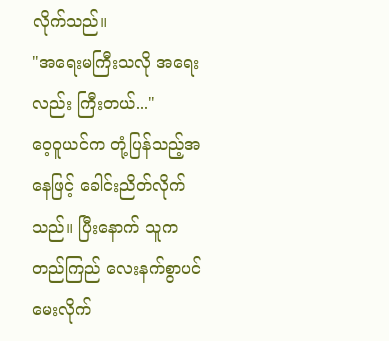လိုက်သည်။
"အရေးမကြီးသလို အရေးလည်း ကြီးတယ်..."
ဝေ့ဝူယင်က တုံ့ပြန်သည့်အနေဖြင့် ခေါင်းညိတ်လိုက်သည်။ ပြီးနောက် သူက တည်ကြည် လေးနက်စွာပင် မေးလိုက်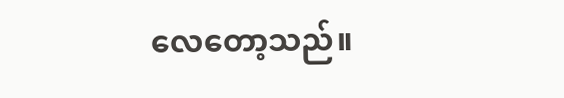လေတော့သည်။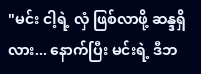"မင်း ငါ့ရဲ့ လှံ ဖြစ်လာဖို့ ဆန္ဒရှိလား... နောက်ပြီး မင်းရဲ့ ဒီဘ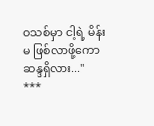ဝသစ်မှာ ငါ့ရဲ့ မိန်းမ ဖြစ်လာဖို့ကော ဆန္ဒရှိလား..."
***